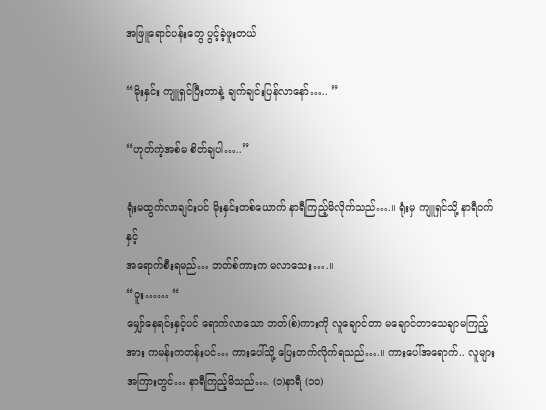အဖြူရောင်ပန်းတွေ ပွင့်ခဲ့ဖူးတယ်

“မိုးနှင်း ကျူရှင်ပြီးတာနဲ့ ချက်ချင်းပြန်လာနော်….. ”

“ဟုတ်ကဲ့အစ်မ စိတ်ချပါ…..”

ရုံးမထွက်လာချင်းပင် မိုးနှင်းတစ်ယောက် နာရီကြည့်မိလိုက်သည်….။ ရုံးမှ ကျူရှင်သို့ နာရီဝက်နှင့်
အရောက်စီးရမည်… ဘတ်စ်ကားက မလာသေး….။
“ဝူး…… “
မျှော်နေရင်းနှင့်ပင် ရောက်လာသော ဘတ်(စ်)ကားကို လူချောင်တာ မချောင်တာသေချာမကြည့်အား ကမန်းကတန်းပင်… ကားပေါ်သို့ ပြေးတက်လိုက်ရသည်….။ ကားပေါ်အရောက်.. လူများအကြားတွင်… နာရီကြည့်မိသည်…. (၁)နာရီ (၁၀)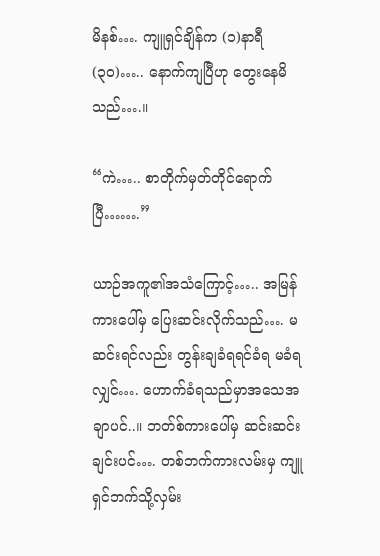မိနစ်…. ကျူရှင်ချိန်က (၁)နာရီ (၃၀)….. နောက်ကျပြီဟု တွေးနေမိသည်….။

“ကဲ….. စာတိုက်မှတ်တိုင်ရောက်ပြီ…….”

ယာဉ်အကူ၏အသံကြောင့်….. အမြန်ကားပေါ်မှ ပြေးဆင်းလိုက်သည်…. မဆင်းရင်လည်း တွန်းချခံရရင်ခံရ မခံရလျှင်…. ဟောက်ခံရသည်မှာအသေအချာပင်..။ ဘတ်စ်ကားပေါ်မှ ဆင်းဆင်းချင်းပင်…. တစ်ဘက်ကားလမ်းမှ ကျူရှင်ဘက်သို့လှမ်း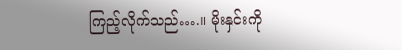ကြည့်လိုက်သည်….။ မိုးနှင်းကို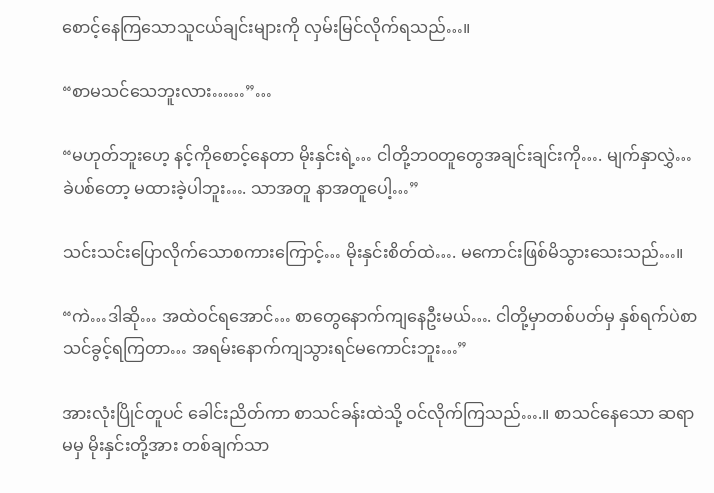စောင့်နေကြသောသူငယ်ချင်းများကို လှမ်းမြင်လိုက်ရသည်…။

“စာမသင်သေဘူးလား……”…

“မဟုတ်ဘူးဟေ့ နင့်ကိုစောင့်နေတာ မိုးနှင်းရဲ့… ငါတို့ဘဝတူတွေအချင်းချင်းကို…. မျက်နှာလွှဲ…ခဲပစ်တော့ မထားခဲ့ပါဘူး…. သာအတူ နာအတူပေါ့…”

သင်းသင်းပြောလိုက်သောစကားကြောင့်… မိုးနှင်းစိတ်ထဲ…. မကောင်းဖြစ်မိသွားသေးသည်…။

“ကဲ…ဒါဆို… အထဲဝင်ရအောင်… စာတွေနောက်ကျနေဦးမယ်…. ငါတို့မှာတစ်ပတ်မှ နှစ်ရက်ပဲစာသင်ခွင့်ရကြတာ… အရမ်းနောက်ကျသွားရင်မကောင်းဘူး…”

အားလုံးပြိုင်တူပင် ခေါင်းညိတ်ကာ စာသင်ခန်းထဲသို့ ဝင်လိုက်ကြသည်….။ စာသင်နေသော ဆရာမမှ မိုးနှင်းတို့အား တစ်ချက်သာ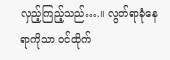လှည့်ကြည့်သည်….။ လွတ်ရာခုံနေရာကိုသာ ဝင်ထိုက်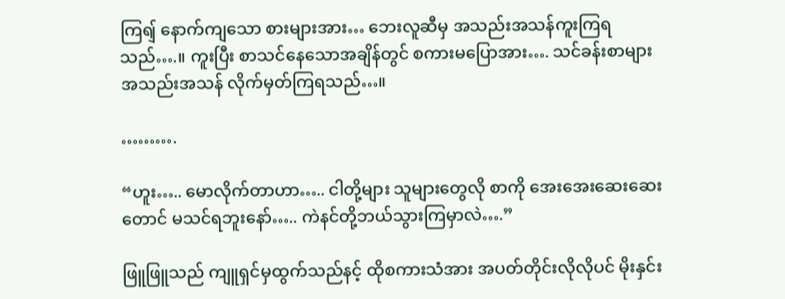ကြရျ် နောက်ကျသော စားများအား… ဘေးလူဆီမှ အသည်းအသန်ကူးကြရသည်….။ ကူးပြီး စာသင်နေသောအချိန်တွင် စကားမပြောအား…. သင်ခန်းစာများ အသည်းအသန် လိုက်မှတ်ကြရသည်…။

……….

“ဟူး….. မောလိုက်တာဟာ….. ငါတို့များ သူများတွေလို စာကို အေးအေးဆေးဆေးတောင် မသင်ရဘူးနော်….. ကဲနင်တို့ဘယ်သွားကြမှာလဲ….”

ဖြူဖြူသည် ကျူရှင်မှထွက်သည်နင့် ထိုစကားသံအား အပတ်တိုင်းလိုလိုပင် မိုးနှင်း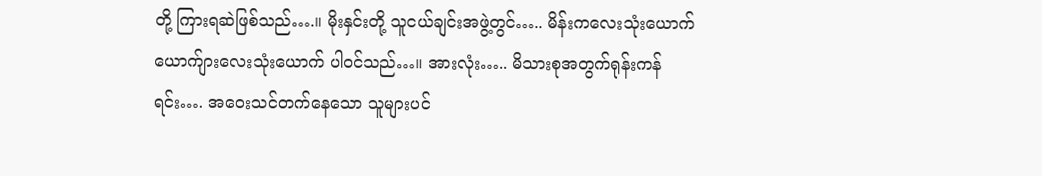တို့ ကြားရဆဲဖြစ်သည်….။ မိုးနှင်းတို့ သူငယ်ချင်းအဖွဲ့တွင်….. မိန်းကလေးသုံးယောက် ယောက်ျားလေးသုံးယောက် ပါဝင်သည်…။ အားလုံး….. မိသားစုအတွက်ရုန်းကန်ရင်း…. အဝေးသင်တက်နေသော သူများပင်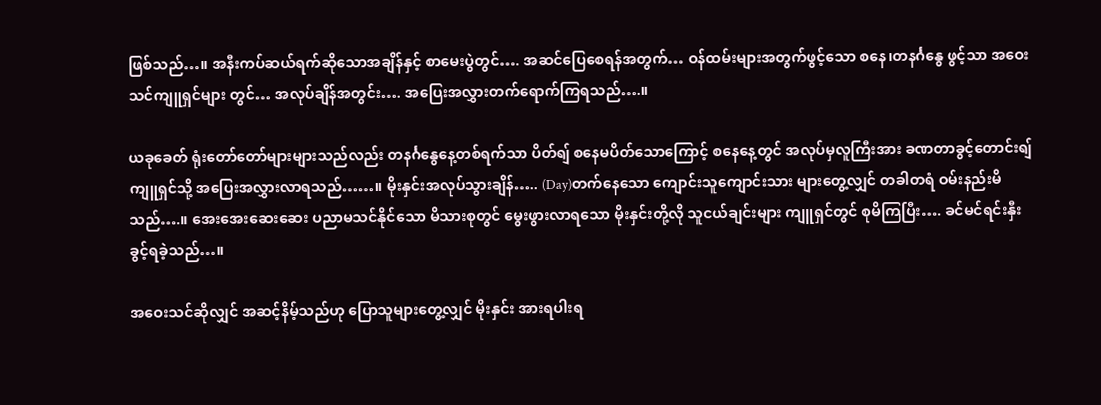ဖြစ်သည်…။ အနီးကပ်ဆယ်ရက်ဆိုသောအချိန်နှင့် စာမေးပွဲတွင်…. အဆင်ပြေစေရန်အတွက်… ဝန်ထမ်းများအတွက်ဖွင့်သော စနေ၊တနင်္ဂနွေ ဖွင့်သာ အဝေးသင်ကျူရှင်များ တွင်… အလုပ်ချိန်အတွင်း…. အပြေးအလွှားတက်ရောက်ကြရသည်….။

ယခုခေတ် ရုံးတော်တော်များများသည်လည်း တနင်္ဂနွေနေ့တစ်ရက်သာ ပိတ်ရျ် စနေမပိတ်သောကြောင့် စနေနေ့တွင် အလုပ်မှလူကြီးအား ခဏတာခွင့်တောင်းရျ် ကျူရှင်သို့ အပြေးအလွှားလာရသည်……။ မိုးနှင်းအလုပ်သွားချိန်….. (Day)တက်နေသော ကျောင်းသူကျောင်းသား များတွေ့လျှင် တခါတရံ ဝမ်းနည်းမိသည်….။ အေးအေးဆေးဆေး ပညာမသင်နိုင်သော မိသားစုတွင် မွေးဖွားလာရသော မိုးနှင်းတို့လို သူငယ်ချင်းများ ကျူရှင်တွင် စုမိကြပြီး…. ခင်မင်ရင်းနှီးခွင့်ရခဲ့သည်…။

အဝေးသင်ဆိုလျှင် အဆင့်နိမ့်သည်ဟု ပြောသူများတွေ့လျှင် မိုးနှင်း အားရပါးရ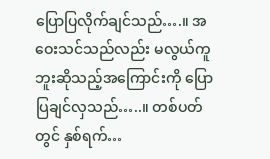ပြောပြလိုက်ချင်သည်….။ အဝေးသင်သည်လည်း မလွယ်ကူဘူးဆိုသည့်အကြောင်းကို ပြောပြချင်လှသည်…..။ တစ်ပတ်တွင် နှစ်ရက်…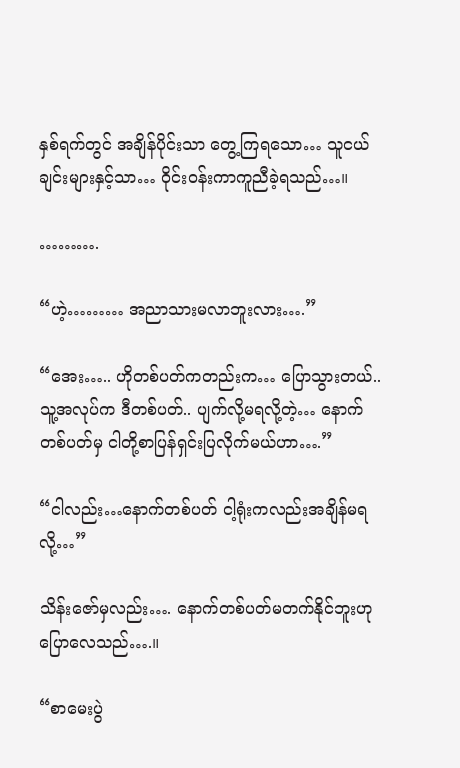နှစ်ရက်တွင် အချိန်ပိုင်းသာ တွေ့ကြရသော… သူငယ်ချင်းများနှင့်သာ… ဝိုင်းဝန်းကာကူညီခဲ့ရသည်…။

……….

“ဟဲ့……… အညာသားမလာဘူးလား….”

“အေး….. ဟိုတစ်ပတ်ကတည်းက… ပြောသွားတယ်.. သူ့အလုပ်က ဒီတစ်ပတ်.. ပျက်လို့မရလို့တဲ့… နောက်တစ်ပတ်မှ ငါတို့စာပြန်ရှင်းပြလိုက်မယ်ဟာ….”

“ငါလည်း…နောက်တစ်ပတ် ငါ့ရုံးကလည်းအချိန်မရလို့…”

သိန်းဇော်မှလည်း…. နောက်တစ်ပတ်မတက်နိုင်ဘူးဟုပြောလေသည်….။

“စာမေးပွဲ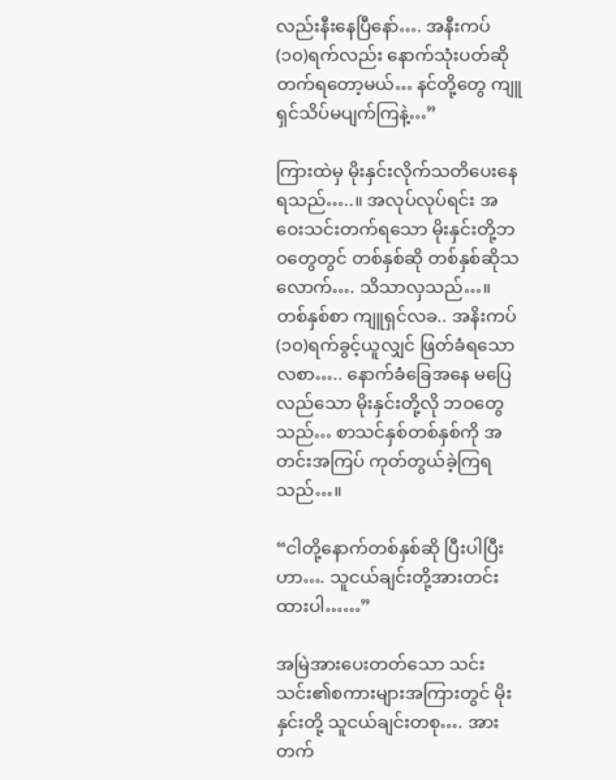လည်းနီးနေပြီနော်…. အနီးကပ်(၁၀)ရက်လည်း နောက်သုံးပတ်ဆို တက်ရတော့မယ်… နင်တို့တွေ ကျူရှင်သိပ်မပျက်ကြနဲ့…”

ကြားထဲမှ မိုးနှင်းလိုက်သတိပေးနေရသည်…..။ အလုပ်လုပ်ရင်း အဝေးသင်းတက်ရသော မိုးနှင်းတို့ဘဝတွေတွင် တစ်နှစ်ဆို တစ်နှစ်ဆိုသလောက်…. သိသာလှသည်…။ တစ်နှစ်စာ ကျူရှင်လခ.. အနိးကပ်(၁၀)ရက်ခွင့်ယူလျှင် ဖြတ်ခံရသောလစာ….. နောက်ခံခြေအနေ မပြေလည်သော မိုးနှင်းတို့လို ဘဝတွေသည်… စာသင်နှစ်တစ်နှစ်ကို အတင်းအကြပ် ကုတ်တွယ်ခဲ့ကြရသည်…။

“ငါတို့နောက်တစ်နှစ်ဆို ပြီးပါပြီးဟာ…. သူငယ်ချင်းတို့အားတင်းထားပါ……”

အမြဲအားပေးတတ်သော သင်းသင်း၏စကားများအကြားတွင် မိုးနှင်းတို့ သူငယ်ချင်းတစု…. အားတက်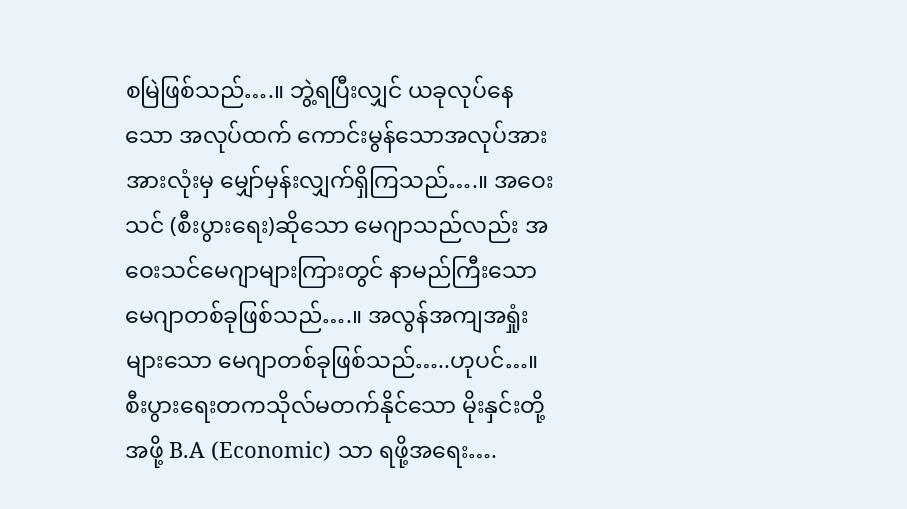စမြဲဖြစ်သည်….။ ဘွဲ့ရပြီးလျှင် ယခုလုပ်နေသော အလုပ်ထက် ကောင်းမွန်သောအလုပ်အား အားလုံးမှ မျှော်မှန်းလျှက်ရှိကြသည်….။ အဝေးသင် (စီးပွားရေး)ဆိုသော မေဂျာသည်လည်း အဝေးသင်မေဂျာများကြားတွင် နာမည်ကြီးသော မေဂျာတစ်ခုဖြစ်သည်….။ အလွန်အကျအရှုံးများသော မေဂျာတစ်ခုဖြစ်သည်…..ဟုပင်…။ စီးပွားရေးတကသိုလ်မတက်နိုင်သော မိုးနှင်းတို့အဖို့ B.A (Economic) သာ ရဖို့အရေး….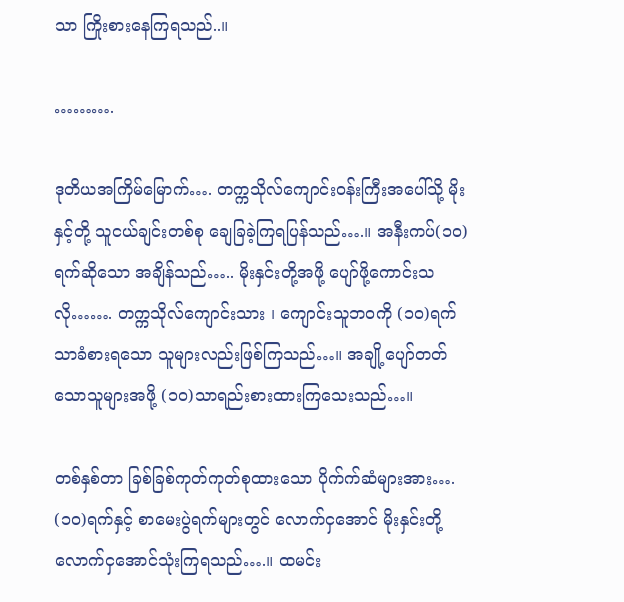သာ ကြိုးစားနေကြရသည်..။

……….

ဒုတိယအကြိမ်မြောက်…. တက္ကသိုလ်ကျောင်းဝန်းကြီးအပေါ်သို့ မိုးနှင့်တို့ သူငယ်ချင်းတစ်စု ချေခြခဲ့ကြရပြန်သည်….။ အနီးကပ်(၁၀)ရက်ဆိုသော အချိန်သည်….. မိုးနှင်းတို့အဖို့ ပျော်ဖို့ကောင်းသလို……. တက္ကသိုလ်ကျောင်းသား ၊ ကျောင်းသူဘဝကို (၁၀)ရက်သာခံစားရသော သူများလည်းဖြစ်ကြသည်…။ အချို့ပျော်တတ်သောသူများအဖို့ (၁၀)သာရည်းစားထားကြသေးသည်…။

တစ်နှစ်တာ ခြစ်ခြစ်ကုတ်ကုတ်စုထားသော ပိုက်က်ဆံများအား…. (၁၀)ရက်နှင့် စာမေးပွဲရက်များတွင် လောက်ငှအောင် မိုးနှင်းတို့လောက်ငှအောင်သုံးကြရသည်….။ ထမင်း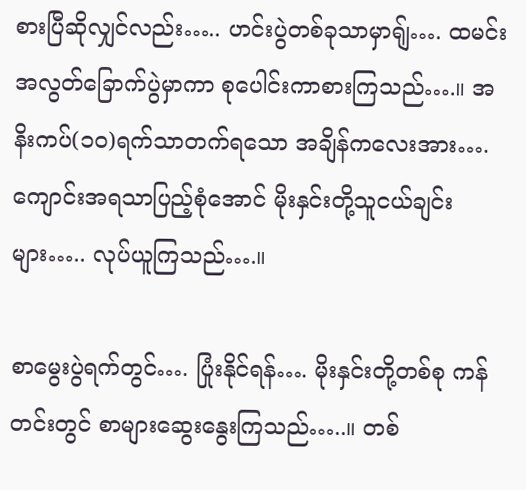စားပြီဆိုလျှင်လည်း….. ဟင်းပွဲတစ်ခုသာမှာရျ်…. ထမင်းအလွတ်ခြောက်ပွဲမှာကာ စုပေါင်းကာစားကြသည်….။ အနိးကပ်(၁၀)ရက်သာတက်ရသော အချိန်ကလေးအား…. ကျောင်းအရသာပြည့်စုံအောင် မိုးနှင်းတို့သူငယ်ချင်းများ….. လုပ်ယူကြသည်….။

စာမွေးပွဲရက်တွင်…. ပြုံးနိုင်ရန်…. မိုးနှင်းတို့တစ်စု ကန်တင်းတွင် စာများဆွေးနွေးကြသည်…..။ တစ်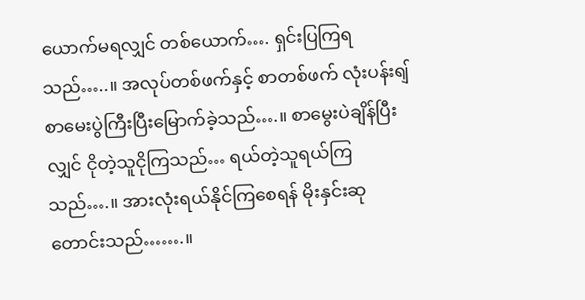ယောက်မရလျှင် တစ်ယောက်…. ရှင်းပြကြရသည်…..။ အလုပ်တစ်ဖက်နှင့် စာတစ်ဖက် လုံးပန်းရျ် စာမေးပွဲကြီးပြီးမြောက်ခဲ့သည်….။ စာမွေးပဲချိန်ပြီးလျှင် ငိုတဲ့သူငိုကြသည်… ရယ်တဲ့သူရယ်ကြသည်….။ အားလုံးရယ်နိုင်ကြစေရန် မိုးနှင်းဆုတောင်းသည်…….။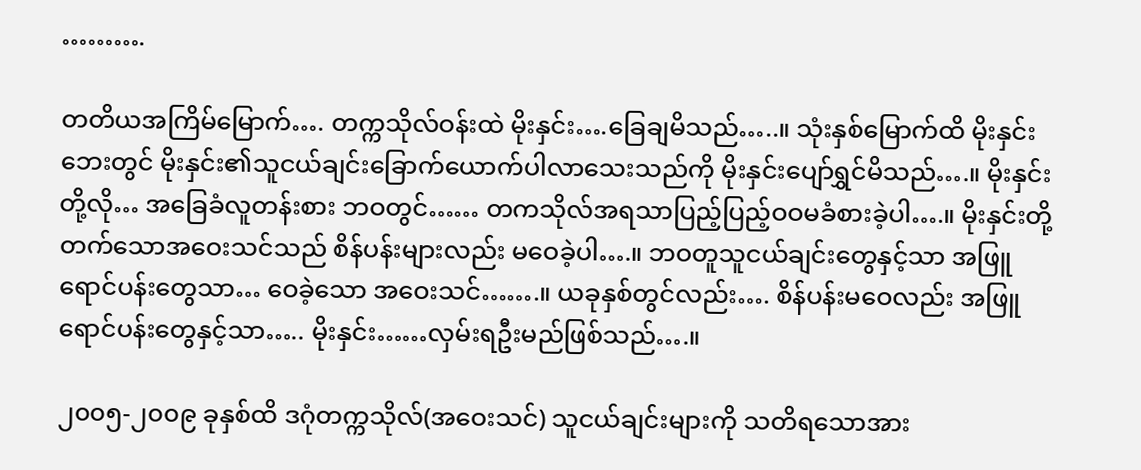……….

တတိယအကြိမ်မြောက်…. တက္ကသိုလ်ဝန်းထဲ မိုးနှင်း….ခြေချမိသည်…..။ သုံးနှစ်မြောက်ထိ မိုးနှင်းဘေးတွင် မိုးနှင်း၏သူငယ်ချင်းခြောက်ယောက်ပါလာသေးသည်ကို မိုးနှင်းပျော်ရွှင်မိသည်….။ မိုးနှင်းတို့လို… အခြေခံလူတန်းစား ဘဝတွင်…… တကသိုလ်အရသာပြည့်ပြည့်ဝဝမခံစားခဲ့ပါ….။ မိုးနှင်းတို့ တက်သောအဝေးသင်သည် စိန်ပန်းများလည်း မဝေခဲ့ပါ….။ ဘဝတူသူငယ်ချင်းတွေနှင့်သာ အဖြူရောင်ပန်းတွေသာ… ဝေခဲ့သော အဝေးသင်…….။ ယခုနှစ်တွင်လည်း…. စိန်ပန်းမဝေလည်း အဖြူရောင်ပန်းတွေနှင့်သာ….. မိုးနှင်း……လှမ်းရဦးမည်ဖြစ်သည်….။

၂၀၀၅-၂၀၀၉ ခုနှစ်ထိ ဒဂုံတက္ကသိုလ်(အဝေးသင်) သူငယ်ချင်းများကို သတိရသောအား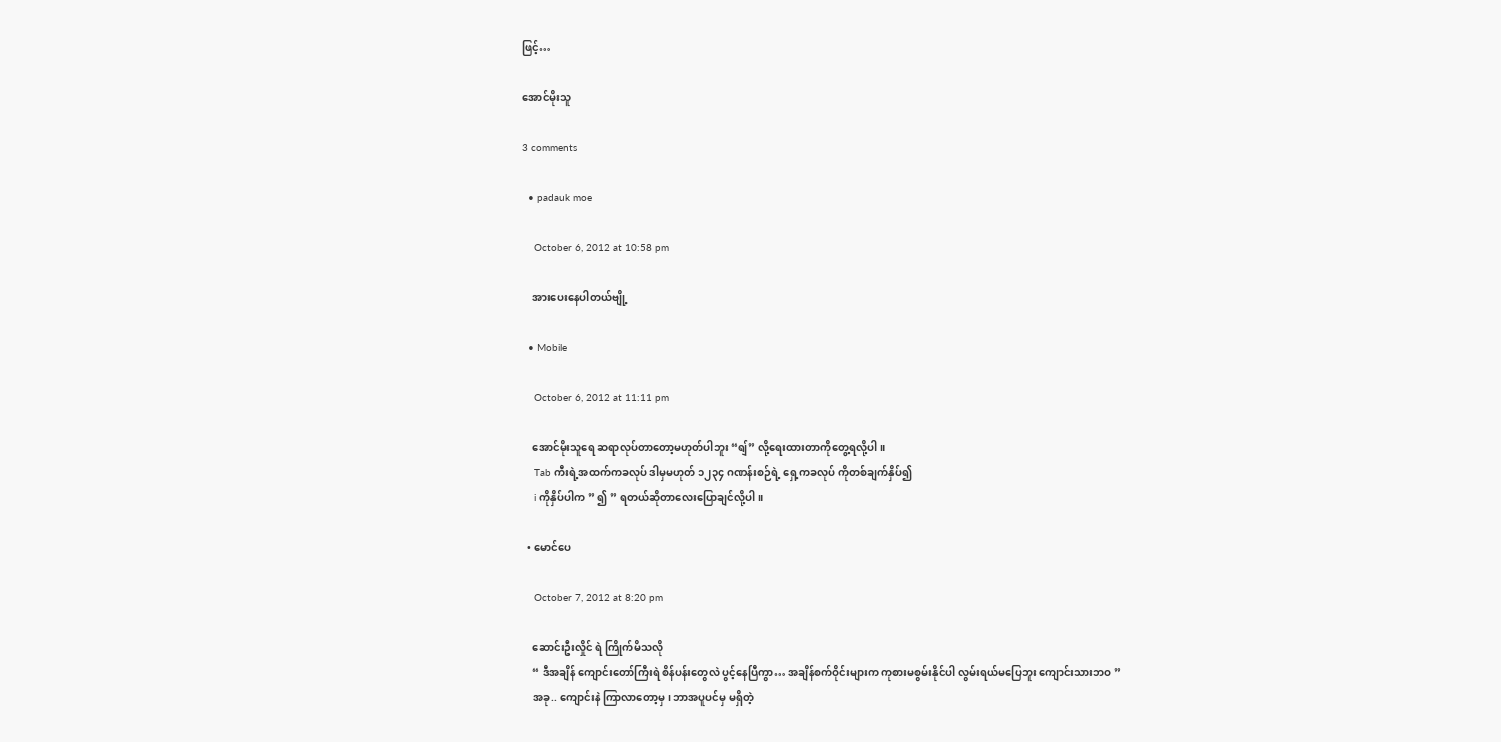ဖြင့်…

အောင်မိုးသူ

3 comments

  • padauk moe

    October 6, 2012 at 10:58 pm

    အားပေးနေပါတယ်ဗျို့

  • Mobile

    October 6, 2012 at 11:11 pm

    အောင်မိုးသူရေ ဆရာလုပ်တာတော့မဟုတ်ပါဘူး “ရျ်” လို့ရေးထားတာကိုတွေ့ရလို့ပါ။
    Tab ကီးရဲ့အထက်ကခလုပ် ဒါမှမဟုတ် ၁၂၃၄ ဂဏန်းစဉ်ရဲ့ ရှေ့ကခလုပ် ကိုတစ်ချက်နှိပ်၍
    i ကိုနှိပ်ပါက ” ၍ ” ရတယ်ဆိုတာလေးပြောချင်လို့ပါ။

  • မောင်ပေ

    October 7, 2012 at 8:20 pm

    ဆောင်းဦးလှိုင် ရဲ ကြိုက်မိသလို
    “ ဒီအချိန် ကျောင်းတော်ကြီးရဲ စိန်ပန်းတွေလဲ ပွင့်နေပြီကွာ… အချိန်စက်ဝိုင်းများက ကုစားမစွမ်းနိုင်ပါ လွမ်းရယ်မပြေဘူး ကျောင်းသားဘဝ ”
    အခု.. ကျောင်းနဲ ကြာလာတော့မှ ၊ ဘာအပူပင်မှ မရှိတဲ့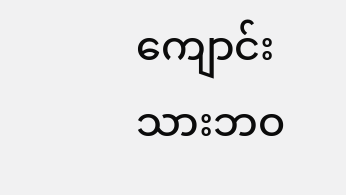ကျောင်းသားဘဝ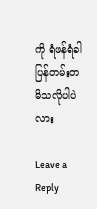ကို ရံဖန်ရံခါ ပြန်တမ်းတ မိသလိုပါပဲလား

Leave a Reply